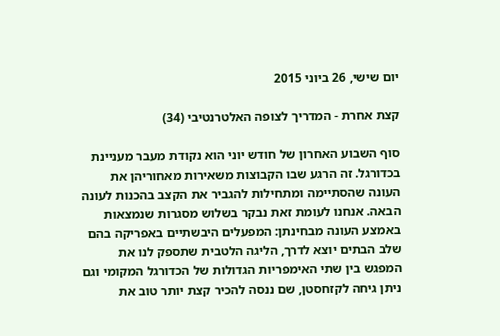יום שישי, 26 ביוני 2015

קצת אחרת - המדריך לצופה האלטרנטיבי (34)

סוף השבוע האחרון של חודש יוני הוא נקודת מעבר מעניינת בכדורגל. זה הרגע שבו הקבוצות משאירות מאחוריהן את העונה שהסתיימה ומתחילות להגביר את הקצב בהכנות לעונה הבאה. אנחנו לעומת זאת נבקר בשלוש מסגרות שנמצאות באמצע העונה מבחינתן: המפעלים היבשתיים באפריקה בהם שלב הבתים יוצא לדרך, הליגה הלטבית שתספק לנו את המפגש בין שתי האימפריות הגדולות של הכדורגל המקומי וגם ניתן גיחה לקזחסטן, שם ננסה להכיר קצת יותר טוב את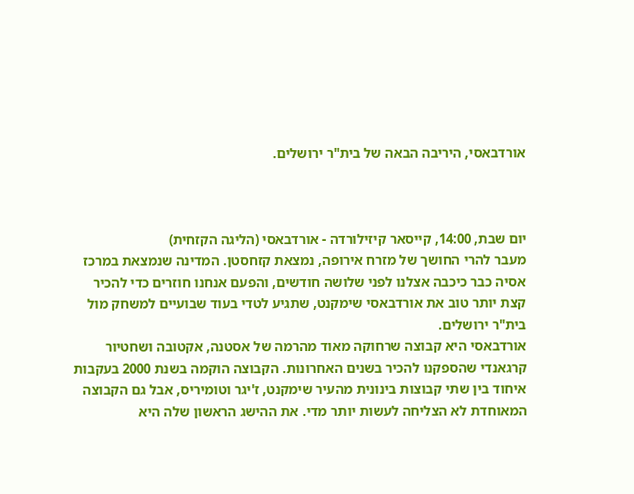אורדבאסי, היריבה הבאה של בית"ר ירושלים.



יום שבת, 14:00, קייסאר קיזילורדה - אורדבאסי (הליגה הקזחית)
מעבר להרי החושך של מזרח אירופה, נמצאת קזחסטן. המדינה שנמצאת במרכז אסיה כבר כיכבה אצלנו לפני שלושה חודשים, והפעם אנחנו חוזרים כדי להכיר קצת יותר טוב את אורדבאסי שימקנט, שתגיע לטדי בעוד שבועיים למשחק מול בית"ר ירושלים.
אורדבאסי היא קבוצה שרחוקה מאוד מהרמה של אסטנה, אקטובה ושחטיור קרגאנדי שהספקנו להכיר בשנים האחרונות. הקבוצה הוקמה בשנת 2000 בעקבות איחוד בין שתי קבוצות בינונית מהעיר שימקנט, ז'יגר וטומיריס, אבל גם הקבוצה המאוחדת לא הצליחה לעשות יותר מדי. את ההישג הראשון שלה היא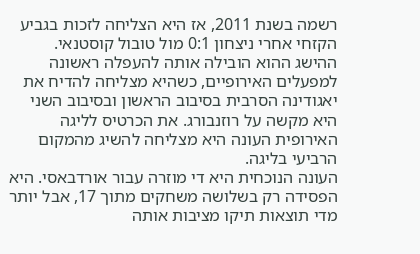רשמה בשנת 2011, אז היא הצליחה לזכות בגביע הקזחי אחרי ניצחון 0:1 מול טובול קוסטנאי. ההישג ההוא הובילה אותה להעפלה ראשונה למפעלים האירופיים, כשהיא מצליחה להדיח את יאגודינה הסרבית בסיבוב הראשון ובסיבוב השני היא מקשה על רוזנבורג. את הכרטיס לליגה האירופית העונה היא מצליחה להשיג מהמקום הרביעי בליגה.
העונה הנוכחית היא די מוזרה עבור אורדבאסי. היא הפסידה רק בשלושה משחקים מתוך 17, אבל יותר מדי תוצאות תיקו מציבות אותה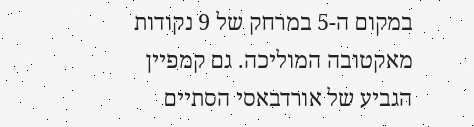במקום ה-5 במרחק של 9 נקודות מאקטובה המוליכה. גם קמפיין הגביע של אורדבאסי הסתיים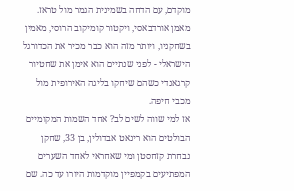מוקדם, עם הדחה בשמינית הגמר מול טראז. מאמן אורדבאסי, ויקטור קומיקוב הרוסי, מאמין בשחקניו, ויותר מזה הוא כבר מכיר את הכדורגל הישראלי - לפני שנתיים הוא אימן את שחטיור קרגאנדי כשהם שיחקו בליגה האירופית מול מכבי חיפה.
אז למי שווה לשים לב? אחד השמות המקומיים הבולטים הוא רינאט אבדולין, בן 33, שחקן נבחרת קזחסטן ומי שאחראי לאחד השערים המפתיעים בקמפיין מוקדמות היורו עד כה. שם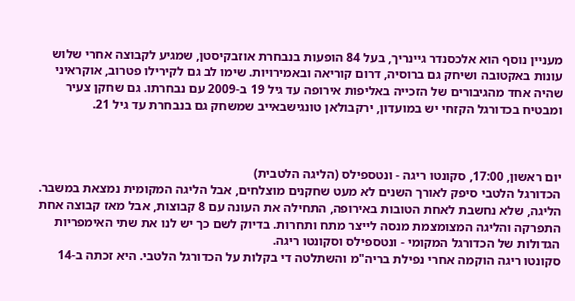מעניין נוסף הוא אלכסנדר גיינריך, בעל 84 הופעות בנבחרת אוזבקיסטן, שמגיע לקבוצה אחרי שלוש עונות באקטובה ושיחק גם ברוסיה, דרום קוריאה ובאמירויות. שימו לב גם לקירילו פטרוב, אוקראיני שהיה אחד מהגיבורים של הזכייה באליפות אירופה עד גיל 19 ב-2009 עם נבחרתו. גם שחקן צעיר ומבטיח בכדורגל הקזחי יש במועדון, ירקבולאן טונגישבאייב שמשחק גם בנבחרת עד גיל 21.



יום ראשון, 17:00, סקונטו ריגה - ונטספילס (הליגה הלטבית)
הכדורגל הלטבי סיפק לאורך השנים לא מעט שחקנים מוצלחים, אבל הליגה המקומית נמצאת במשבר. הליגה, שלא נחשבת לאחת הטובות באירופה, התחילה את העונה עם 8 קבוצות, אבל מאז קבוצה אחת התפרקה והליגה המצומצמת מנסה לייצר מתח ותחרות. בדיוק לשם כך יש לנו את שתי האימפריות הגדולות של הכדורגל המקומי - ונטספילס וסקונטו ריגה.
סקונטו ריגה הוקמה אחרי נפילת בריה"מ והשתלטה די בקלות על הכדורגל הלטבי. היא זכתה ב-14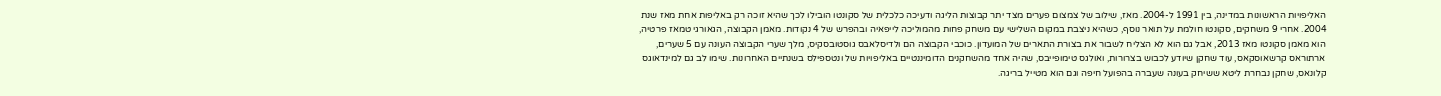האליפויות הראשונות במדינה, בין 1991 ל-2004. מאז, שילוב של צמצום פערים מצד יתר קבוצות הליגה ודעיכה כלכלית של סקונטו הובילו לכך שהיא זוכה רק באליפות אחת מאז שנת 2004. אחרי 9 משחקים, סקונטו חולמת על תואר נוסף, כשהיא ניצבת במקום השלישי עם משחק פחות מהמוליכה לייפאיה ובהפרש של 4 נקודות. מאמן הקבוצה, הגאורגי טמאז פרטיה, הוא מאמן סקונטו מאז 2013, אבל גם הוא לא הצליח לשבור את בצורת התארים של המועדון. כוכבי הקבוצה הם ולדיסלאבס גוסטובסקיס, מלך שערי הקבוצה העונה עם 5 שערים, ארתוראס קרשאוסקאס, עוד שחקן שיודע לכבוש בצרורות, ואולגס טימופייבס, שהיה אחד מהשחקנים הדומיננטיים באליפויות של ונטספילס בשנתיים האחרונות. שימו לב גם למינדאוגס קלונאס, שחקן נבחרת ליטא ששיחק בעונה שעברה בהפועל חיפה וגם הוא מטייל בריגה.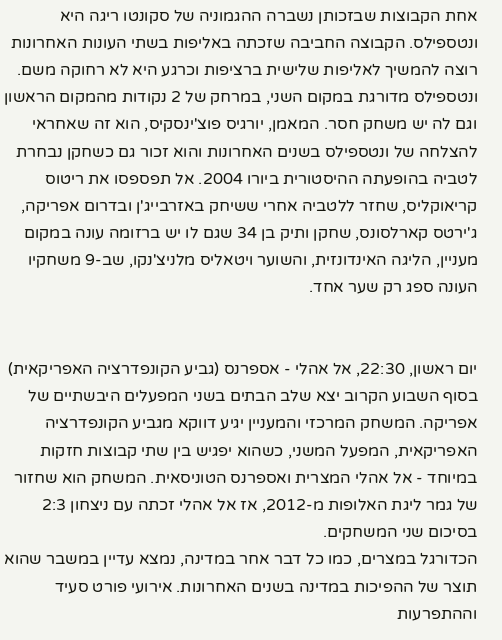אחת הקבוצות שבזכותן נשברה ההגמוניה של סקונטו ריגה היא ונטספילס. הקבוצה החביבה שזכתה באליפות בשתי העונות האחרונות רוצה להמשיך לאליפות שלישית ברציפות וכרגע היא לא רחוקה משם. ונטספילס מדורגת במקום השני, במרחק של 2 נקודות מהמקום הראשון וגם לה יש משחק חסר. המאמן, יורגיס פוצ'ינסקיס, הוא זה שאחראי להצלחה של ונטספילס בשנים האחרונות והוא זכור גם כשחקן נבחרת לטביה בהופעתה ההיסטורית ביורו 2004. אל תפספסו את ריטוס קריאוקליס, שחזר ללטביה אחרי ששיחק באזרבייג'ן ובדרום אפריקה, ג'ירטס קארלסונס, שחקן ותיק בן 34 שגם לו יש ברזומה עונה במקום מעניין, הליגה האינדונזית, והשוער ויטאליס מלניצ'נקו, שב-9 משחקיו העונה ספג רק שער אחד.


יום ראשון, 22:30, אל אהלי - אספרנס (גביע הקונפדרציה האפריקאית)
בסוף השבוע הקרוב יצא שלב הבתים בשני המפעלים היבשתיים של אפריקה. המשחק המרכזי והמעניין יגיע דווקא מגביע הקונפדרציה האפריקאית, המפעל המשני, כשהוא יפגיש בין שתי קבוצות חזקות במיוחד - אל אהלי המצרית ואספרנס הטוניסאית. המשחק הוא שחזור של גמר ליגת האלופות מ-2012, אז אל אהלי זכתה עם ניצחון 2:3 בסיכום שני המשחקים.
הכדורגל במצרים, כמו כל דבר אחר במדינה, נמצא עדיין במשבר שהוא תוצר של ההפיכות במדינה בשנים האחרונות. אירועי פורט סעיד וההתפרעות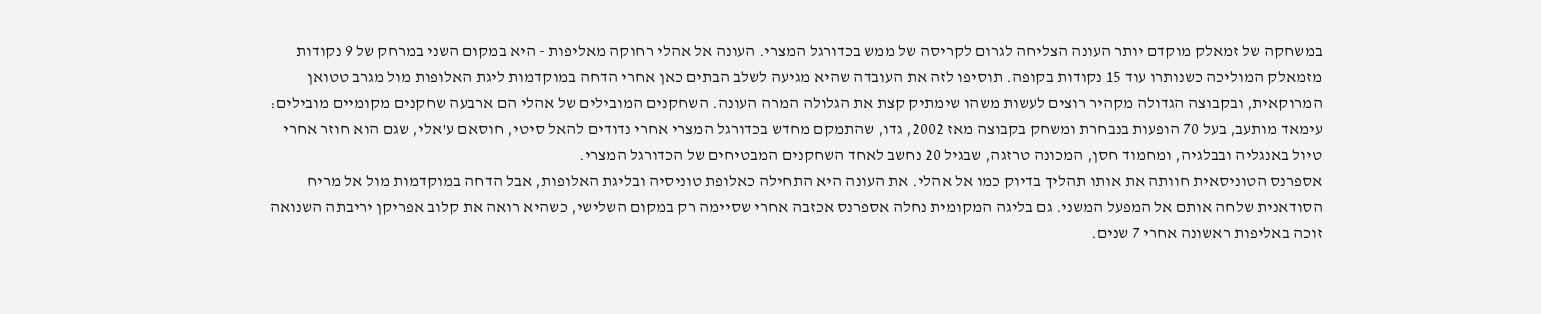במשחקה של זמאלק מוקדם יותר העונה הצליחה לגרום לקריסה של ממש בכדורגל המצרי. העונה אל אהלי רחוקה מאליפות - היא במקום השני במרחק של 9 נקודות מזמאלק המוליכה כשנותרו עוד 15 נקודות בקופה. תוסיפו לזה את העובדה שהיא מגיעה לשלב הבתים כאן אחרי הדחה במוקדמות ליגת האלופות מול מגרב טטואן המרוקאית, ובקבוצה הגדולה מקהיר רוצים לעשות משהו שימתיק קצת את הגלולה המרה העונה. השחקנים המובילים של אהלי הם ארבעה שחקנים מקומיים מובילים: עימאד מותעב, בעל 70 הופעות בנבחרת ומשחק בקבוצה מאז 2002, גדו, שהתמקם מחדש בכדורגל המצרי אחרי נדודים להאל סיטי, חוסאם ע'אלי, שגם הוא חוזר אחרי טיול באנגליה ובבלגיה, ומחמוד חסן, המכונה טרזגה, שבגיל 20 נחשב לאחד השחקנים המבטיחים של הכדורגל המצרי.
אספרנס הטוניסאית חוותה את אותו תהליך בדיוק כמו אל אהלי. את העונה היא התחילה כאלופת טוניסיה ובליגת האלופות, אבל הדחה במוקדמות מול אל מריח הסודאנית שלחה אותם אל המפעל המשני. גם בליגה המקומית נחלה אספרנס אכזבה אחרי שסיימה רק במקום השלישי, כשהיא רואה את קלוב אפריקן יריבתה השנואה זוכה באליפות ראשונה אחרי 7 שנים.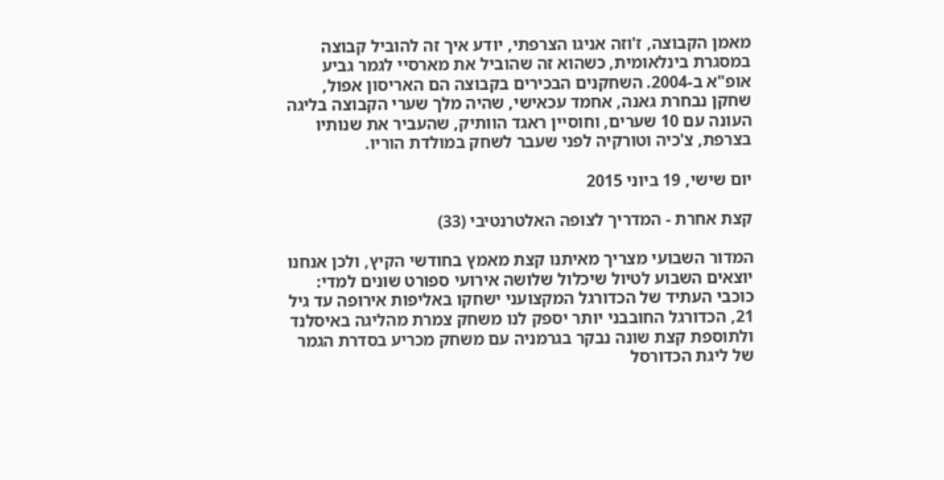מאמן הקבוצה, ז'וזה אניגו הצרפתי, יודע איך זה להוביל קבוצה במסגרת בינלאומית, כשהוא זה שהוביל את מארסיי לגמר גביע אופ"א ב-2004. השחקנים הבכירים בקבוצה הם האריסון אפול, שחקן נבחרת גאנה, אחמד עכאישי, שהיה מלך שערי הקבוצה בליגה העונה עם 10 שערים, וחוסיין ראגד הוותיק, שהעביר את שנותיו בצרפת, צ'כיה וטורקיה לפני שעבר לשחק במולדת הוריו.

יום שישי, 19 ביוני 2015

קצת אחרת - המדריך לצופה האלטרנטיבי (33)

המדור השבועי מצריך מאיתנו קצת מאמץ בחודשי הקיץ, ולכן אנחנו יוצאים השבוע לטיול שיכלול שלושה אירועי ספורט שונים למדי: כוכבי העתיד של הכדורגל המקצועני ישחקו באליפות אירופה עד גיל 21, הכדורגל החובבני יותר יספק לנו משחק צמרת מהליגה באיסלנד ולתוספת קצת שונה נבקר בגרמניה עם משחק מכריע בסדרת הגמר של ליגת הכדורסל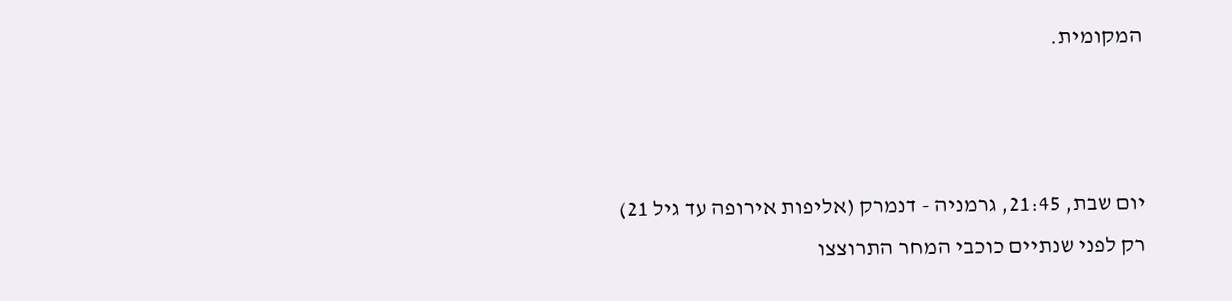המקומית.



יום שבת, 21:45, גרמניה - דנמרק (אליפות אירופה עד גיל 21)
רק לפני שנתיים כוכבי המחר התרוצצו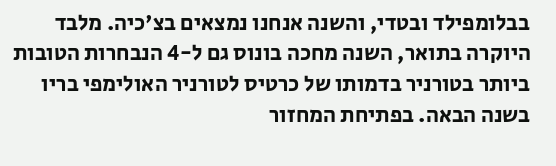בבלומפילד ובטדי, והשנה אנחנו נמצאים בצ'כיה. מלבד היוקרה בתואר, השנה מחכה בונוס גם ל-4 הנבחרות הטובות ביותר בטורניר בדמותו של כרטיס לטורניר האולימפי בריו בשנה הבאה. בפתיחת המחזור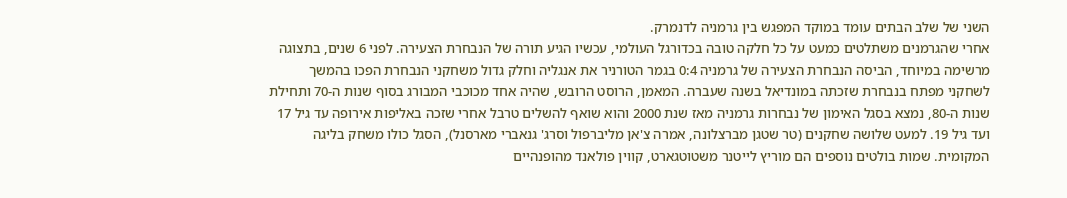השני של שלב הבתים עומד במוקד המפגש בין גרמניה לדנמרק.
אחרי שהגרמנים משתלטים כמעט על כל חלקה טובה בכדורגל העולמי, עכשיו הגיע תורה של הנבחרת הצעירה. לפני 6 שנים, בתצוגה מרשימה במיוחד, הביסה הנבחרת הצעירה של גרמניה 0:4 בגמר הטורניר את אנגליה וחלק גדול משחקני הנבחרת הפכו בהמשך לשחקני מפתח בנבחרת שזכתה במונדיאל בשנה שעברה. המאמן, הרוסט הרובש, שהיה אחד מכוכבי המבורג בסוף שנות ה-70 ותחילת שנות ה-80, נמצא בסגל האימון של נבחרות גרמניה מאז שנת 2000 והוא שואף להשלים טרבל אחרי שזכה באליפות אירופה עד גיל 17 ועד גיל 19. למעט שלושה שחקנים (טר שטגן מברצלונה, אמרה צ'אן מליברפול וסרג' גנאברי מארסנל), הסגל כולו משחק בליגה המקומית. שמות בולטים נוספים הם מוריץ לייטנר משטוטגארט, קווין פולאנד מהופנהיים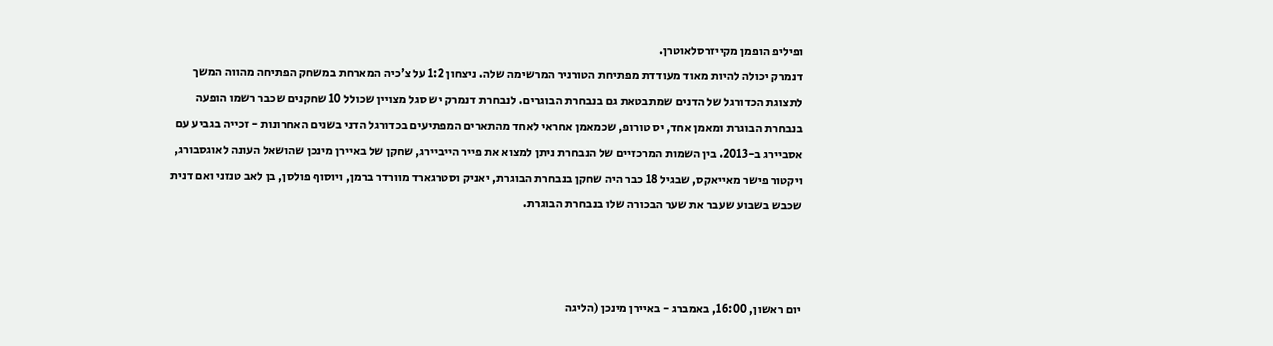ופיליפ הופמן מקייזרסלאוטרן.
דנמרק יכולה להיות מאוד מעודדת מפתיחת הטורניר המרשימה שלה. ניצחון 1:2 על צ'כיה המארחת במשחק הפתיחה מהווה המשך לתצוגת הכדורגל של הדנים שמתבטאת גם בנבחרת הבוגרים. לנבחרת דנמרק יש סגל מצויין שכולל 10 שחקנים שכבר רשמו הופעה בנבחרת הבוגרת ומאמן אחד, יס טורופ, שכמאמן אחראי לאחד מהתארים המפתיעים בכדורגל הדני בשנים האחרונות - זכייה בגביע עם אסביירג ב-2013. בין השמות המרכזיים של הנבחרת ניתן למצוא את פייר הייביירג, שחקן של באיירן מינכן שהושאל העונה לאוגסבורג, ויקטור פישר מאייאקס, שבגיל 18 כבר היה שחקן בנבחרת הבוגרת, יאניק וסטרגארד מוורדר ברמן, ויוסוף פולסן, בן לאב טנזני ואם דנית שכבש בשבוע שעבר את שער הבכורה שלו בנבחרת הבוגרת.



יום ראשון, 16:00, באמברג - באיירן מינכן (הליגה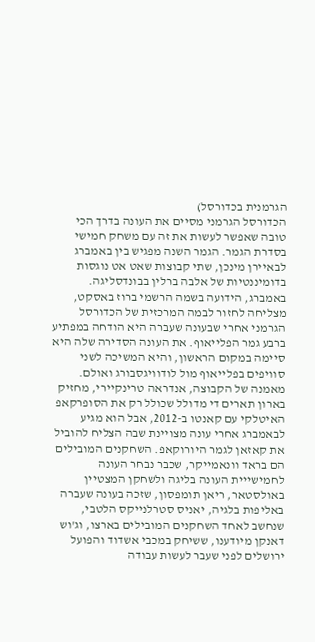הגרמנית בכדורסל)
הכדורסל הגרמני מסיים את העונה בדרך הכי טובה שאפשר לעשות את זה עם משחק חמישי בסדרת הגמר. הגמר השנה מפגיש בין באמברג לבאיירן מינכן, שתי קבוצות שאט אט נוגסות בדומיננטיות של אלבה ברלין בבונדסליגה.
באמברג, הידועה בשמה הרשמי ברוז באסקט, מצליחה לחזור לבמה המרכזית של הכדורסל הגרמני אחרי שבעונה שעברה היא הודחה במפתיע ברבע גמר הפלייאוף. את העונה הסדירה שלה היא סיימה במקום הראשון, והיא המשיכה לשני סוויפים בפלייאוף מול לודוויגסבורג ואולם. מאמנה של הקבוצה, אנדראה טרינקיירי, מחזיק בארון תארים די מדולל שכולל רק את הסופרקאפ האיטלקי עם קאנטו ב-2012, אבל הוא מגיע לבאמברג אחרי עונה מצויינת שבה הצליח להוביל את קאזאן לגמר היורוקאפ. השחקנים המובילים הם בראד וונאמייקר, שכבר נבחר העונה לחמישייית העונה בליגה ולשחקן המצטיין באולסטאר, ריאן תומפסון, שזכה בעונה שעברה באליפות בלגיה, יאניס סטרלנייקס הלטבי, שנחשב לאחד השחקנים המובילים בארצו, וג'וש דאנקן מיודענו, ששיחק במכבי אשדוד והפועל ירושלים לפני שעבר לעשות עבודה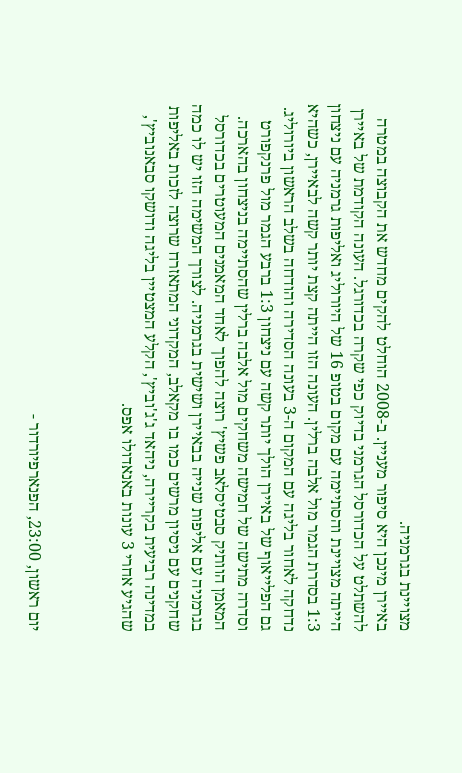מצויינת בגרמניה.
באיירן מינכן היא סיפור מעניין. ב-2008 הוחלט להקים מחדש את הקבוצה במטרה להשתלט על הכדורסל הגרמני בדיוק כפי שקרה בכדורגל. העונה הקודמת של באיירן הייתה מצויינת והסתיימה עם מקום בטופ 16 של היורוליג ואליפות גרמניה עם ניצחון 1:3 בסדרת הגמר מול אלבה ברלין. העונה הזו הייתה קצת יותר קשה לבאיירן, כשהיא נדחקה לאחור בליגה עם המקום ה-3 בעונה הסדירה והודחה בשלב הראשון ביורוליג. גם הפלייאוף של באיירן הולך יותר קשה עם ניצחון 1:3 ברבע הגמר מול פרנקפורט וסדרה מתישה של חמישה משחקים מול אלבה ברלין שהסתיימה בניצחון בהארכה. המאמן הוותיק סבטיסלאב פשיץ' רוצה להפוך לאחד המאמנים המעוטרים בכדורסל בגרמניה עם אליפות שנייה בבאיירן ושישית בגרמניה. לצורך המשימה הזו יש לו כמה שחקנים עם ניסיון מרשים כמו בו מקאלב, המקדוני המתאזרח שרוצה לזכות באליפות במדינה רביעית בקריירה, ניהאד ג'ג'וביץ', הקלע המצטיין בליגה ודושקו סבאנוביץ', שהגיע אחרי 3 עונות באנאדולו אפס.



יום ראשון, 23:00, הפנארפיורדור -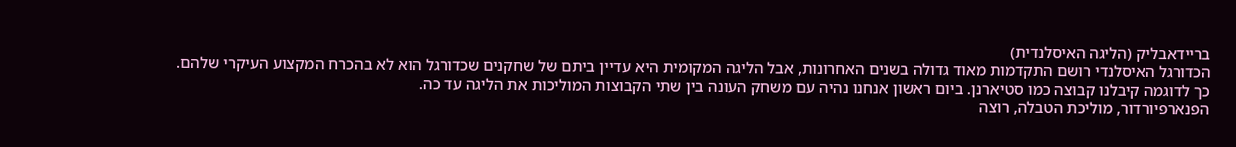בריידאבליק (הליגה האיסלנדית)
הכדורגל האיסלנדי רושם התקדמות מאוד גדולה בשנים האחרונות, אבל הליגה המקומית היא עדיין ביתם של שחקנים שכדורגל הוא לא בהכרח המקצוע העיקרי שלהם. כך לדוגמה קיבלנו קבוצה כמו סטיארנן. ביום ראשון אנחנו נהיה עם משחק העונה בין שתי הקבוצות המוליכות את הליגה עד כה.
הפנארפיורדור, מוליכת הטבלה, רוצה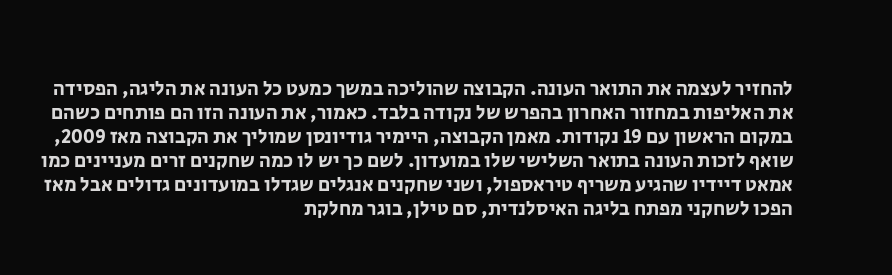להחזיר לעצמה את התואר העונה. הקבוצה שהוליכה במשך כמעט כל העונה את הליגה, הפסידה את האליפות במחזור האחרון בהפרש של נקודה בלבד. כאמור, את העונה הזו הם פותחים כשהם במקום הראשון עם 19 נקודות. מאמן הקבוצה, היימיר גודיונסן שמוליך את הקבוצה מאז 2009, שואף לזכות העונה בתואר השלישי שלו במועדון. לשם כך יש לו כמה שחקנים זרים מעניינים כמו אמאט דיידיו שהגיע משריף טיראספול, ושני שחקנים אנגלים שגדלו במועדונים גדולים אבל מאז הפכו לשחקני מפתח בליגה האיסלנדית, סם טילן, בוגר מחלקת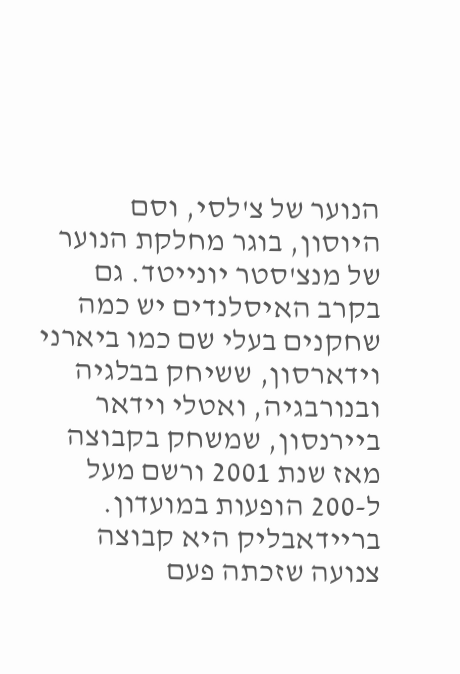הנוער של צ'לסי, וסם היוסון, בוגר מחלקת הנוער של מנצ'סטר יונייטד. גם בקרב האיסלנדים יש כמה שחקנים בעלי שם כמו ביארני וידארסון, ששיחק בבלגיה ובנורבגיה, ואטלי וידאר ביירנסון, שמשחק בקבוצה מאז שנת 2001 ורשם מעל ל-200 הופעות במועדון.
בריידאבליק היא קבוצה צנועה שזכתה פעם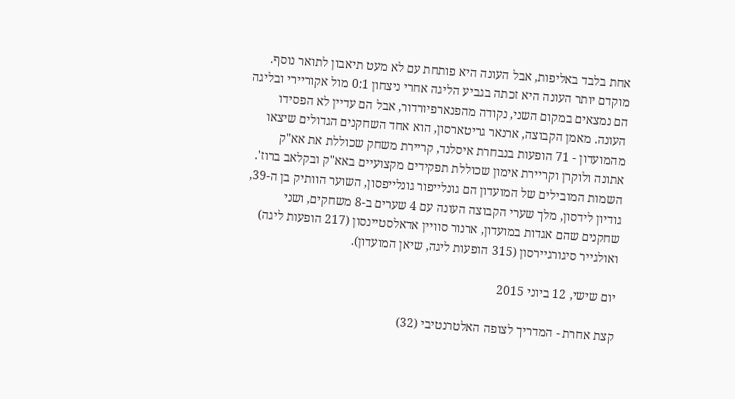אחת בלבד באליפות, אבל העונה היא פותחת עם לא מעט תיאבון לתואר נוסף. מוקדם יותר העונה היא זכתה בגביע הליגה אחרי ניצחון 0:1 מול אקוריירי ובליגה הם נמצאים במקום השני, נקודה מהפנארפיורדור, אבל הם עדיין לא הפסידו העונה. מאמן הקבוצה, ארנאר גריטארסון, הוא אחד השחקנים הגדולים שיצאו מהמועדון - 71 הופעות בנבחרת איסלנד, קריירת משחק שכוללת את אא"ק אתונה ולוקרן וקריירת אימון שכוללת תפקידים מקצועיים באא"ק ובקלאב ברוז'. השמות המובילים של המועדון הם גונלייפור גונלייפסון, השוער הוותיק בן ה-39, גודיון לידסון, מלך שערי הקבוצה העונה עם 4 שערים ב-8 משחקים, ושני שחקנים שהם אגדות במועדון, ארנור סוויין אדאלסטיינסון (217 הופעות ליגה) ואולגייר סיגורגיירסון (315 הופעות ליגה, שיאן המועדון).

יום שישי, 12 ביוני 2015

קצת אחרת - המדריך לצופה האלטרנטיבי (32)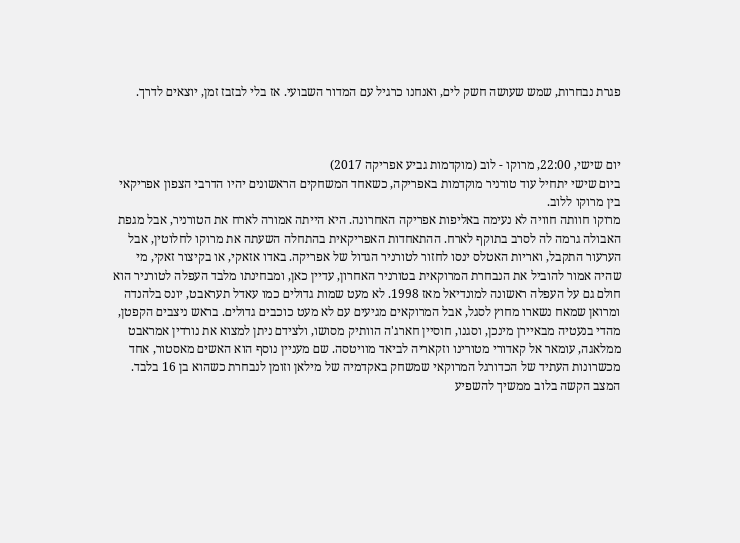פגרת נבחרות, שמש שעושה חשק לים, ואנחנו כרגיל עם המדור השבועי. אז בלי לבזבז זמן, יוצאים לדרך.



יום שישי, 22:00, מרוקו - לוב (מוקדמות גביע אפריקה 2017)
ביום שישי יתחיל עוד טורניר מוקדמות באפריקה, כשאחד המשחקים הראשונים יהיו הדרבי הצפון אפריקאי בין מרוקו ללוב.
מרוקו חוותה חוויה לא נעימה באליפות אפריקה האחרונה. היא הייתה אמורה לארח את הטורניר, אבל מגפת האבולה גרמה לה לסרב בתוקף לארח. ההתאחדות האפריקאית בהתחלה השעתה את מרוקו לחלוטין, אבל הערעור התקבל, ואריות האטלס ינסו לחזור לטורניר הגדול של אפריקה. באדו אזאקי, או בקיצור זאקי, מי שהיה אמור להוביל את הנבחרת המרוקאית בטורניר האחרון, עדיין כאן, ומבחינתו מלבד העפלה לטורניר הוא חולם גם על העפלה ראשונה למונדיאל מאז 1998. לא מעט שמות גדולים כמו עאדל תעראבט, יונס בלהנדה ומרואן שמאח נשארו מחוץ לסגל, אבל המרוקאים מגיעים עם לא מעט כוכבים גדולים. בראש ניצבים הקפטן, מהדי בנעטיה מבאיירן מינכן, וסגנו, חוסיין חארג'ה הוותיק מסושו, ולצידם ניתן למצוא את נורדין אמראבט ממלאגה, עומאר אל קאדורי מטורינו וזקאריה לביאד מוויטסה. שם מעניין נוסף הוא האשים מאסטור, אחד מכשרונות העתיד של הכדורגל המרוקאי שמשחק באקדמיה של מילאן וזומן לנבחרת כשהוא בן 16 בלבד.
המצב הקשה בלוב ממשיך להשפיע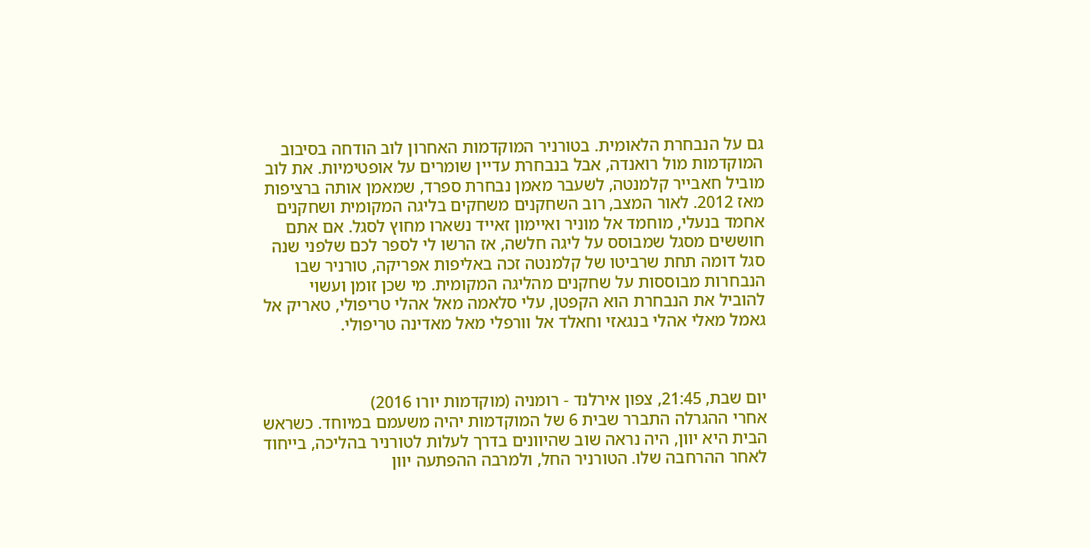גם על הנבחרת הלאומית. בטורניר המוקדמות האחרון לוב הודחה בסיבוב המוקדמות מול רואנדה, אבל בנבחרת עדיין שומרים על אופטימיות. את לוב מוביל חאבייר קלמנטה, לשעבר מאמן נבחרת ספרד, שמאמן אותה ברציפות מאז 2012. לאור המצב, רוב השחקנים משחקים בליגה המקומית ושחקנים אחמד בנעלי, מוחמד אל מוניר ואיימון זאייד נשארו מחוץ לסגל. אם אתם חוששים מסגל שמבוסס על ליגה חלשה, אז הרשו לי לספר לכם שלפני שנה סגל דומה תחת שרביטו של קלמנטה זכה באליפות אפריקה, טורניר שבו הנבחרות מבוססות על שחקנים מהליגה המקומית. מי שכן זומן ועשוי להוביל את הנבחרת הוא הקפטן, עלי סלאמה מאל אהלי טריפולי, טאריק אל גאמל מאלי אהלי בנגאזי וחאלד אל וורפלי מאל מאדינה טריפולי.



יום שבת, 21:45, צפון אירלנד - רומניה (מוקדמות יורו 2016)
אחרי ההגרלה התברר שבית 6 של המוקדמות יהיה משעמם במיוחד. כשראש הבית היא יוון, היה נראה שוב שהיוונים בדרך לעלות לטורניר בהליכה, בייחוד לאחר ההרחבה שלו. הטורניר החל, ולמרבה ההפתעה יוון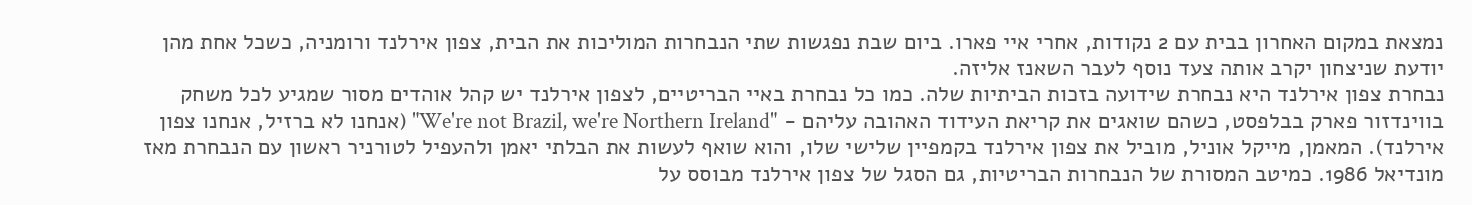נמצאת במקום האחרון בבית עם 2 נקודות, אחרי איי פארו. ביום שבת נפגשות שתי הנבחרות המוליכות את הבית, צפון אירלנד ורומניה, כשכל אחת מהן יודעת שניצחון יקרב אותה צעד נוסף לעבר השאנז אליזה.
נבחרת צפון אירלנד היא נבחרת שידועה בזכות הביתיות שלה. כמו כל נבחרת באיי הבריטיים, לצפון אירלנד יש קהל אוהדים מסור שמגיע לכל משחק בווינדזור פארק בבלפסט, כשהם שואגים את קריאת העידוד האהובה עליהם - "We're not Brazil, we're Northern Ireland" (אנחנו לא ברזיל, אנחנו צפון אירלנד). המאמן, מייקל אוניל, מוביל את צפון אירלנד בקמפיין שלישי שלו, והוא שואף לעשות את הבלתי יאמן ולהעפיל לטורניר ראשון עם הנבחרת מאז מונדיאל 1986. כמיטב המסורת של הנבחרות הבריטיות, גם הסגל של צפון אירלנד מבוסס על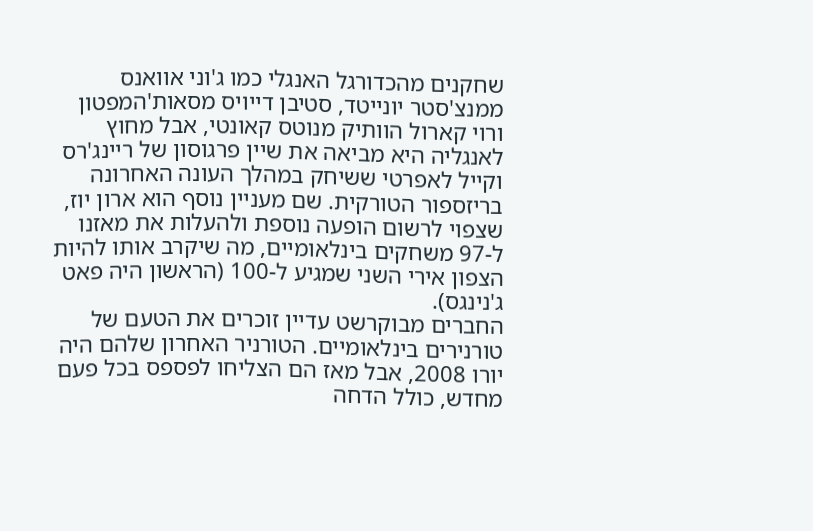שחקנים מהכדורגל האנגלי כמו ג'וני אוואנס ממנצ'סטר יונייטד, סטיבן דייויס מסאות'המפטון ורוי קארול הוותיק מנוטס קאונטי, אבל מחוץ לאנגליה היא מביאה את שיין פרגוסון של ריינג'רס וקייל לאפרטי ששיחק במהלך העונה האחרונה בריזספור הטורקית. שם מעניין נוסף הוא ארון יוז, שצפוי לרשום הופעה נוספת ולהעלות את מאזנו ל-97 משחקים בינלאומיים, מה שיקרב אותו להיות הצפון אירי השני שמגיע ל-100 (הראשון היה פאט ג'נינגס).
החברים מבוקרשט עדיין זוכרים את הטעם של טורנירים בינלאומיים. הטורניר האחרון שלהם היה יורו 2008, אבל מאז הם הצליחו לפספס בכל פעם מחדש, כולל הדחה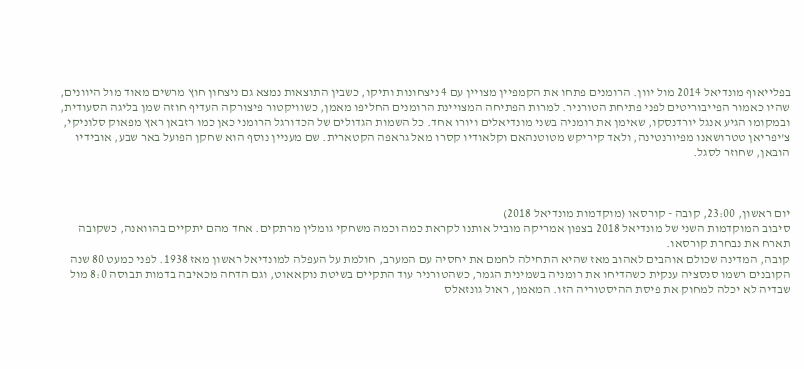בפלייאוף מונדיאל 2014 מול יוון. הרומנים פתחו את הקמפיין מצויין עם 4 ניצחונות ותיקו, כשבין התוצאות נמצא גם ניצחון חוץ מרשים מאוד מול היוונים, שהיו כאמור הפייבוריטים לפני פתיחת הטורניר. למרות הפתיחה המצויינת הרומנים החליפו מאמן, כשוויקטור פיצורקה העדיף חוזה שמן בליגה הסעודית, ובמקומו הגיע אנגל יורדנסקו, שאימן את רומניה בשני מונדיאלים ויורו אחד. כל השמות הגדולים של הכדורגל הרומני כאן כמו רזבאן ראץ מפאוק סלוניקי, צ'יפריאן טטרושאנו מפיורנטינה, ולאד קיריקש מטוטנהאם וקלאודיו קסרו מאל גראפה הקטארית. שם מעניין נוסף הוא שחקן הפועל באר שבע, אובידיו הובאן, שחוזר לסגל.



יום ראשון, 23:00, קובה - קורסאו (מוקדמות מונדיאל 2018)
סיבוב המוקדמות השני של מונדיאל 2018 בצפון אמריקה מוביל אותנו לקראת כמה וכמה משחקי גומלין מרתקים. אחד מהם יתקיים בהוואנה, כשקובה תארח את נבחרת קורסאו.
קובה, המדינה שכולם אוהבים לאהוב מאז שהיא התחילה לחמם את יחסיה עם המערב, חולמת על העפלה למונדיאל ראשון מאז 1938. לפני כמעט 80 שנה הקובנים רשמו סנסציה ענקית כשהדיחו את רומניה בשמינית הגמר, כשהטורניר עוד התקיים בשיטת נוקאאוט, וגם הדחה מכאיבה בדמות תבוסה 8:0 מול שבדיה לא יכלה למחוק את פיסת ההיסטוריה הזו. המאמן, ראול גונזאלס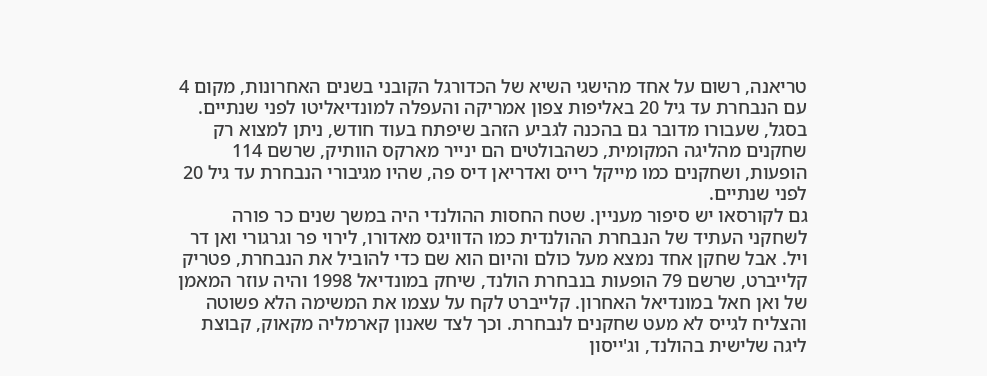טריאנה, רשום על אחד מהישגי השיא של הכדורגל הקובני בשנים האחרונות, מקום 4 עם הנבחרת עד גיל 20 באליפות צפון אמריקה והעפלה למונדיאליטו לפני שנתיים. בסגל, שעבורו מדובר גם בהכנה לגביע הזהב שיפתח בעוד חודש, ניתן למצוא רק שחקנים מהליגה המקומית, כשהבולטים הם ינייר מארקס הוותיק, שרשם 114 הופעות, ושחקנים כמו מייקל רייס ואדריאן דיס פה, שהיו מגיבורי הנבחרת עד גיל 20 לפני שנתיים.
גם לקורסאו יש סיפור מעניין. שטח החסות ההולנדי היה במשך שנים כר פורה לשחקני העתיד של הנבחרת ההולנדית כמו הדוויגס מאדורו, לירוי פר וגרגורי ואן דר ויל. אבל שחקן אחד נמצא מעל כולם והיום הוא שם כדי להוביל את הנבחרת, פטריק קלייברט, שרשם 79 הופעות בנבחרת הולנד, שיחק במונדיאל 1998 והיה עוזר המאמן של ואן חאל במונדיאל האחרון. קלייברט לקח על עצמו את המשימה הלא פשוטה והצליח לגייס לא מעט שחקנים לנבחרת. וכך לצד שאנון קארמליה מקאוק, קבוצת ליגה שלישית בהולנד, וג'ייסון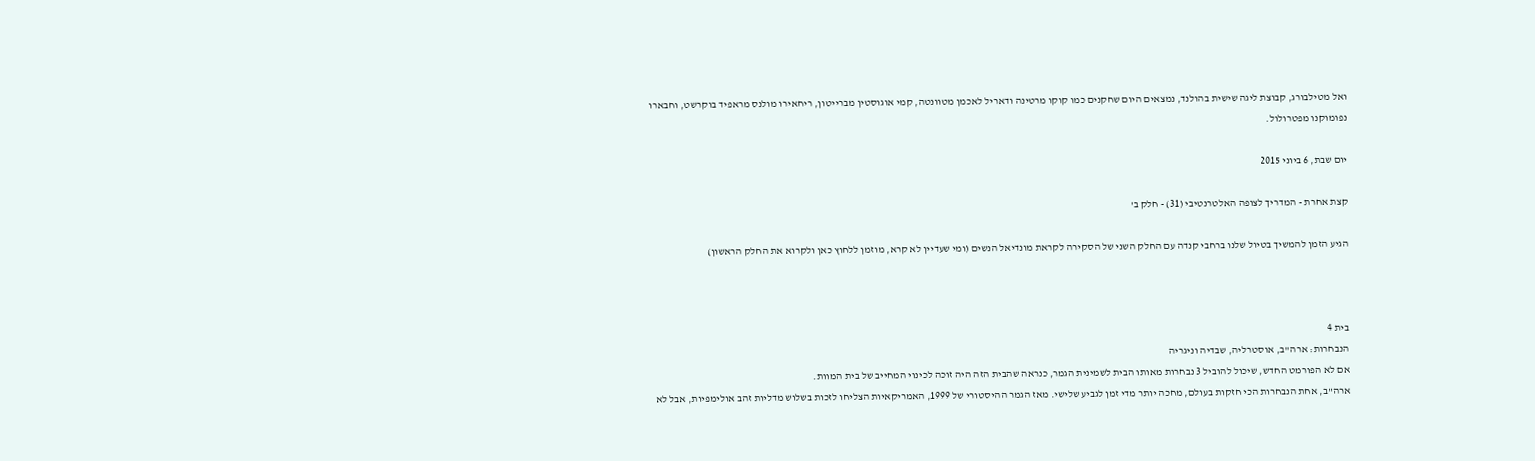ואל מטילבורג, קבוצת ליגה שישית בהולנד, נמצאים היום שחקנים כמו קוקו מרטינה ודאריל לאכמן מטוונטה, קמי אוגוסטין מברייטון, ריחאירו מולנס מראפיד בוקרשט, וחבארו נפומוקנו מפטרולול.

יום שבת, 6 ביוני 2015

קצת אחרת - המדריך לצופה האלטרנטיבי (31) - חלק ב'

הגיע הזמן להמשיך בטיול שלנו ברחבי קנדה עם החלק השני של הסקירה לקראת מונדיאל הנשים (ומי שעדיין לא קרא, מוזמן ללחוץ כאן ולקרוא את החלק הראשון)



בית 4
הנבחרות: ארה"ב, אוסטרליה, שבדיה וניגריה
אם לא הפורמט החדש, שיכול להוביל 3 נבחרות מאותו הבית לשמינית הגמר, כנראה שהבית הזה היה זוכה לכינוי המחייב של בית המוות.
ארה"ב, אחת הנבחרות הכי חזקות בעולם, מחכה יותר מדי זמן לגביע שלישי. מאז הגמר ההיסטורי של 1999, האמריקאיות הצליחו לזכות בשלוש מדליות זהב אולימפיות, אבל לא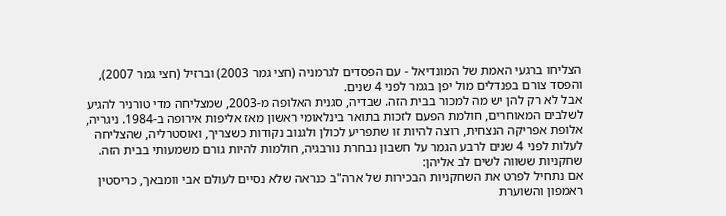הצליחו ברגעי האמת של המונדיאל - עם הפסדים לגרמניה (חצי גמר 2003) וברזיל (חצי גמר 2007), והפסד צורם בפנדלים מול יפן בגמר לפני 4 שנים.
אבל לא רק להן יש מה למכור בבית הזה. שבדיה, סגנית האלופה מ-2003, שמצליחה מדי טורניר להגיע לשלבים המאוחרים, חולמת הפעם לזכות בתואר בינלאומי ראשון מאז אליפות אירופה ב-1984. ניגריה, אלופת אפריקה הנצחית, רוצה להיות זו שתפריע לכולן ולגנוב נקודות כשצריך, ואוסטרליה, שהצליחה לעלות לפני 4 שנים לרבע הגמר על חשבון נבחרת נורבגיה, חולמות להיות גורם משמעותי בבית הזה.
שחקניות ששווה לשים לב אליהן:
אם נתחיל לפרט את השחקניות הבכירות של ארה"ב כנראה שלא נסיים לעולם אבי וומבאך, כריסטין ראמפון והשוערת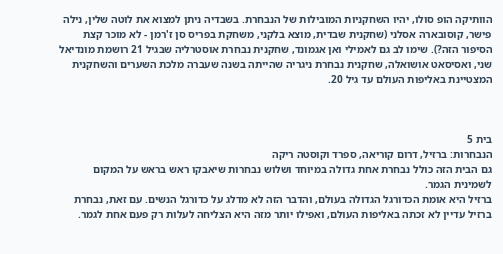הוותיקה הופ סולו, יהיו השחקניות המובילות של הנבחרת. בשבדיה ניתן למצוא את לוטה שלין, נילה פישר, קוסובארה אסלני (שחקנית שבדית, מוצא בלקני, משחקת בפריס סן ז'רמן - לא מוכר קצת הסיפור הזה?). שימו לב גם לאמילי ואן אגמונד, שחקנית נבחרת אוסטרליה שבגיל 21 רושמת מונדיאל שני, ואסיסאט אושואלה, שחקנית נבחרת ניגריה שהייתה בשנה שעברה מלכת השערים והשחקנית המצטיינת באליפות העולם עד גיל 20.



בית 5
הנבחרות: ברזיל, דרום קוריאה, ספרד וקוסטה ריקה
גם הבית הזה כולל נבחרת אחת גדולה במיוחד ושלוש נבחרות שיאבקו ראש בראש על המקום לשמינית הגמר.
ברזיל היא אומת הכדורגל הגדולה בעולם, והדבר הזה לא מדלג על כדורגל הנשים. עם זאת, נבחרת ברזיל עדיין לא זכתה באליפות העולם, ואפילו יותר מזה היא הצליחה לעלות רק פעם אחת לגמר.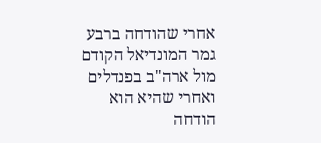אחרי שהודחה ברבע גמר המונדיאל הקודם מול ארה"ב בפנדלים ואחרי שהיא הוא הודחה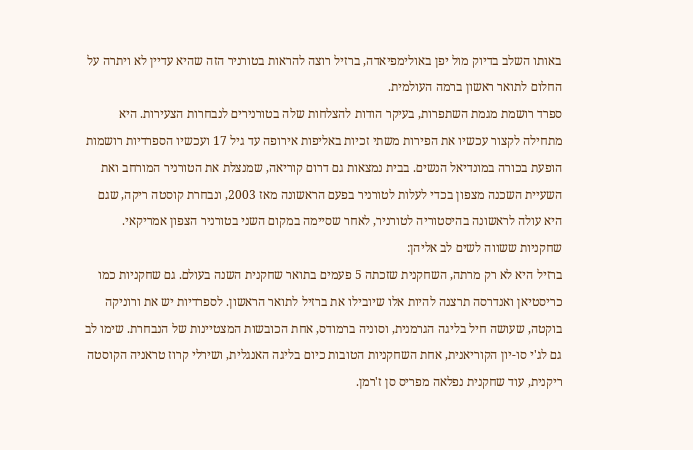באותו השלב בדיוק מול יפן באולימפיאדה, ברזיל רוצה להראות בטורניר הזה שהיא עדיין לא ויתרה על החלום לתואר ראשון ברמה העולמית.
ספרד רושמת מגמת השתפרות, בעיקר הודות להצלחות שלה בטורנירים לנבחרות הצעירות. היא מתחילה לקצור עכשיו את הפירות משתי זכיות באליפות אירופה עד גיל 17 ועכשיו הספרדיות רושמות הופעת בכורה במונדיאל הנשים. בבית נמצאות גם דרום קוריאה, שמנצלת את הטורניר המורחב ואת השעיית השכנה מצפון בכדי לעלות לטורניר בפעם הראשונה מאז 2003, ונבחרת קוסטה ריקה, שגם היא עולה לראשונה בהיסטוריה לטורניר, לאחר שסיימה במקום השני בטורניר הצפון אמריקאי.
שחקניות ששווה לשים לב אליהן:
ברזיל היא לא רק מרתה, השחקנית שזכתה 5 פעמים בתואר שחקנית השנה בעולם. גם שחקניות כמו כריסטיאן ואנדרסה תרצנה להיות אלו שיובילו את ברזיל לתואר הראשון. לספרדיות יש את ורוניקה בוקטה, שעושה חיל בליגה הגרמנית, וסוניה ברמודס, אחת הכובשות המצטיינות של הנבחרת. שימו לב גם לג'י סו-יון הקוריאנית, אחת השחקניות הטובות כיום בליגה האנגלית, ושירלי קרוז טראניה הקוסטה ריקנית, עוד שחקנית נפלאה מפריס סן ז'רמן.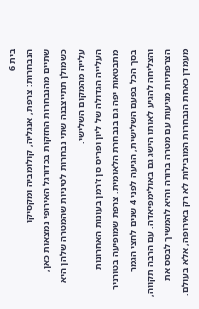בית 6
הנבחרות: צרפת, אנגליה, קולומביה ומקסיקו
שתיים מהנבחרות החזקות בכדורגל האירופי נמצאות כאן, כשמולן תתייצבנה שתי נבחרות לטיניות שהמטרה שלהן היא עלייה מהמקום השלישי.
העלייה הגדולה של ליון ופריס סן ז'רמן בעונות האחרונות מתבטאות יפה גם בנבחרת הלאומית. צרפת שמופיעה בטורניר בסך הכל בפעם השלישית, הגיעה לפני 4 שנים לחצי הגמר והצליחה להגיע לאותו הישג גם באולימפיאדה. עם הרבה תקווה, הצרפתיות מגיעות עם מטרה ברורה והיא להמשיך לבסס את מעמדן כאחת הנבחרות המובילות לא רק באירופה, אלא בעולם.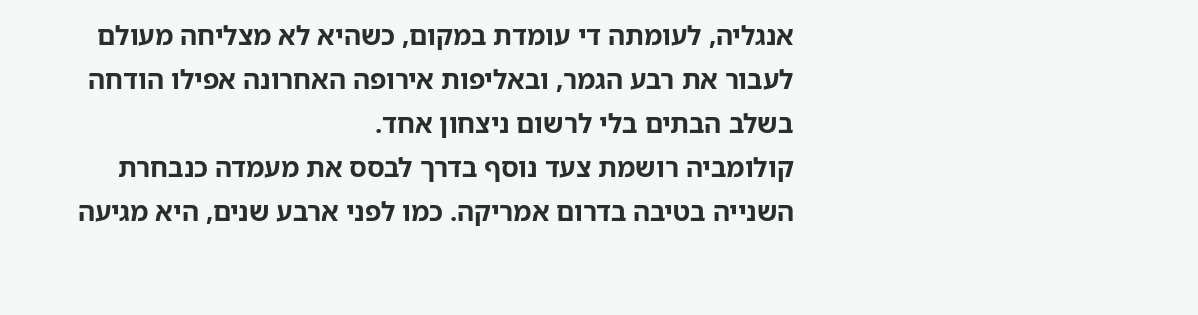אנגליה, לעומתה די עומדת במקום, כשהיא לא מצליחה מעולם לעבור את רבע הגמר, ובאליפות אירופה האחרונה אפילו הודחה בשלב הבתים בלי לרשום ניצחון אחד.
קולומביה רושמת צעד נוסף בדרך לבסס את מעמדה כנבחרת השנייה בטיבה בדרום אמריקה. כמו לפני ארבע שנים, היא מגיעה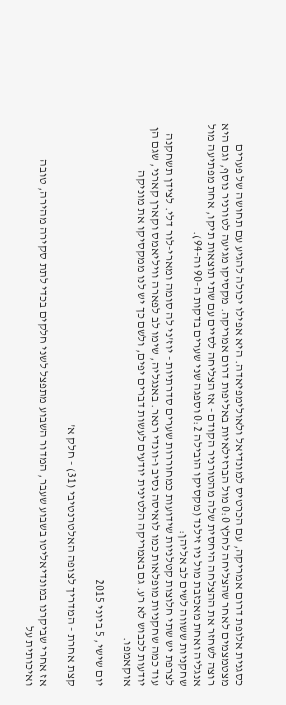כסגנית אלופת דרום אמריקה, עם הכרטיס למונדיאל ולאולימפיאדה. היא אפילו יכולה להגיע עם תחושה של פערים מצטמצמים לאחר שהצליחה לחלץ 0:0 מול הברזילאיות באליפות דרום אמריקה. מקסיקו מגיעה לטורניר נוסף, וגם היא רוצה לשחזר את ההצלחה היחסית שלה מהטורניר הקודם - אז הצליחה לסיים עם שתי תוצאות תיקו, אחת מפתיעה מול אנגליה ואחת מאכזבת מול ניו זילנד (מקסיקו הובילה 0:2 וספגה שני שערים בדקות ה-90 וה-94).
שחקניות ששווה לשים לב אליהן:
לצרפת יש שתי חלוצות קטלניות שידועות כמחוררות שערים סדרתיות - יוז'ני לה סומה ומארי-לור דלי. לצידן תשחקנה עוד כמה שחקניות מופלאות כמו לואיסה נסיב ו-וונדי רנאר. באנגליה, שימו לב לפארה וויליאמס וקארן קארני, שגם הן יודעות לכבוש לא רע. גם באמריקה הלטינית יודעים לעשות דברים יפים, ולשם כך יש לנו ממקסיקו את מוניקה אוקאמפו.

יום שישי, 5 ביוני 2015

קצת אחרת - המדריך לצופה האלטרנטיבי (31) - חלק א'

אז אחרי שביקרנו במונדיאליטו בשבוע שעבר, המדור השבוע מתפצל לשני חלקים בכדי לתת סקירה מהירה, טובה ואיכותית על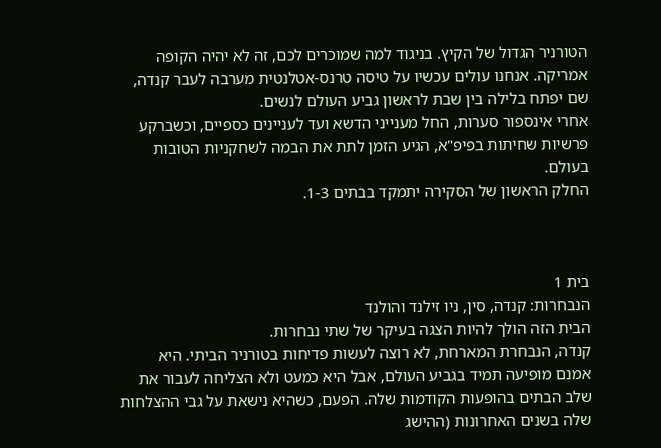הטורניר הגדול של הקיץ. בניגוד למה שמוכרים לכם, זה לא יהיה הקופה אמריקה. אנחנו עולים עכשיו על טיסה טרנס-אטלנטית מערבה לעבר קנדה, שם יפתח בלילה בין שבת לראשון גביע העולם לנשים.
אחרי אינספור סערות, החל מענייני הדשא ועד לעניינים כספיים, וכשברקע פרשיות שחיתות בפיפ"א, הגיע הזמן לתת את הבמה לשחקניות הטובות בעולם.
החלק הראשון של הסקירה יתמקד בבתים 1-3.



בית 1
הנבחרות: קנדה, סין, ניו זילנד והולנד
הבית הזה הולך להיות הצגה בעיקר של שתי נבחרות.
קנדה, הנבחרת המארחת, לא רוצה לעשות פדיחות בטורניר הביתי. היא אמנם מופיעה תמיד בגביע העולם, אבל היא כמעט ולא הצליחה לעבור את שלב הבתים בהופעות הקודמות שלה. הפעם, כשהיא נישאת על גבי ההצלחות שלה בשנים האחרונות (ההישג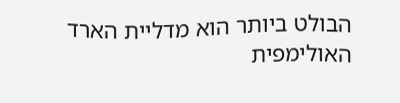הבולט ביותר הוא מדליית הארד האולימפית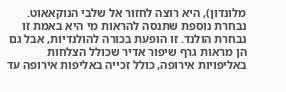מלונדון), היא רוצה לחזור אל שלבי הנוקאאוט. נבחרת נוספת שתנסה להראות מי היא באמת זו נבחרת הולנד. זו הופעת בכורה להולנדיות, אבל גם הן מראות גרף שיפור אדיר שכולל הצלחות באליפויות אירופה, כולל זכייה באליפות אירופה עד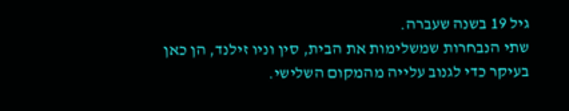גיל 19 בשנה שעברה.
שתי הנבחרות שמשלימות את הבית, סין וניו זילנד, הן כאן בעיקר כדי לגנוב עלייה מהמקום השלישי.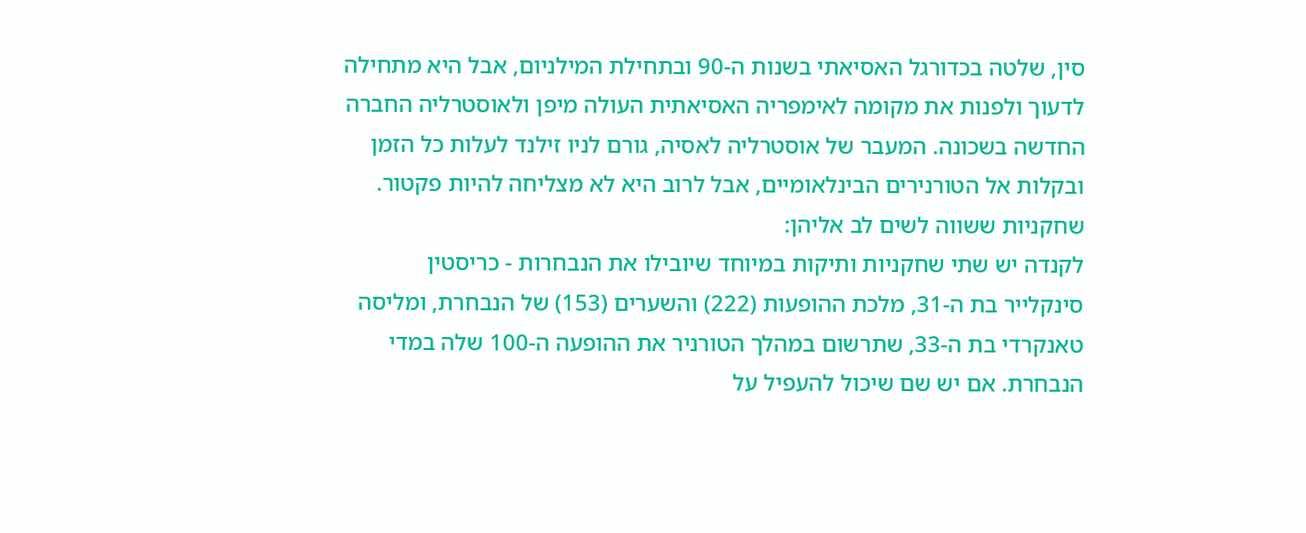סין, שלטה בכדורגל האסיאתי בשנות ה-90 ובתחילת המילניום, אבל היא מתחילה לדעוך ולפנות את מקומה לאימפריה האסיאתית העולה מיפן ולאוסטרליה החברה החדשה בשכונה. המעבר של אוסטרליה לאסיה, גורם לניו זילנד לעלות כל הזמן ובקלות אל הטורנירים הבינלאומיים, אבל לרוב היא לא מצליחה להיות פקטור.
שחקניות ששווה לשים לב אליהן:
לקנדה יש שתי שחקניות ותיקות במיוחד שיובילו את הנבחרות - כריסטין סינקלייר בת ה-31, מלכת ההופעות (222) והשערים (153) של הנבחרת, ומליסה טאנקרדי בת ה-33, שתרשום במהלך הטורניר את ההופעה ה-100 שלה במדי הנבחרת. אם יש שם שיכול להעפיל על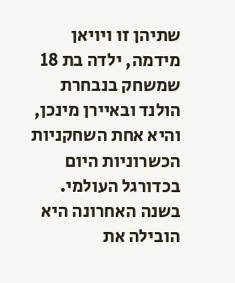שתיהן זו ויויאן מידמה, ילדה בת 18 שמשחק בנבחרת הולנד ובאיירן מינכן, והיא אחת השחקניות הכשרוניות היום בכדורגל העולמי. בשנה האחרונה היא הובילה את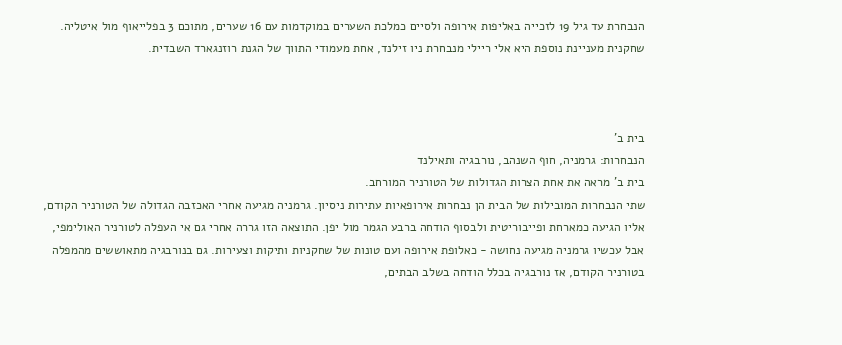הנבחרת עד גיל 19 לזכייה באליפות אירופה ולסיים כמלכת השערים במוקדמות עם 16 שערים, מתוכם 3 בפלייאוף מול איטליה. שחקנית מעניינת נוספת היא אלי ריילי מנבחרת ניו זילנד, אחת מעמודי התווך של הגנת רוזנגארד השבדית.



בית ב'
הנבחרות: גרמניה, חוף השנהב, נורבגיה ותאילנד
בית ב' מראה את אחת הצרות הגדולות של הטורניר המורחב.
שתי הנבחרות המובילות של הבית הן נבחרות אירופאיות עתירות ניסיון. גרמניה מגיעה אחרי האכזבה הגדולה של הטורניר הקודם, אליו הגיעה כמארחת ופייבוריטית ולבסוף הודחה ברבע הגמר מול יפן. התוצאה הזו גררה אחרי גם אי העפלה לטורניר האולימפי, אבל עכשיו גרמניה מגיעה נחושה - כאלופת אירופה ועם טונות של שחקניות ותיקות וצעירות. גם בנורבגיה מתאוששים מהמפלה בטורניר הקודם, אז נורבגיה בכלל הודחה בשלב הבתים,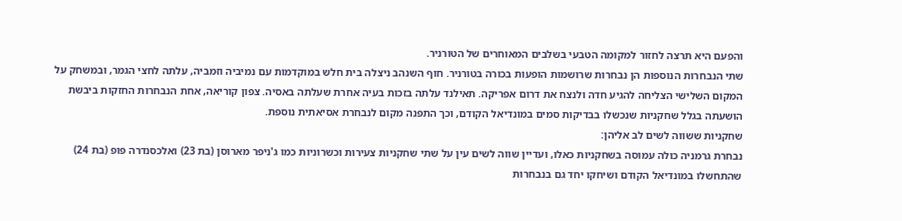והפעם היא תרצה לחזור למקומה הטבעי בשלבים המאוחרים של הטורניר.
שתי הנבחרות הנוספות הן נבחרות שרושמות הופעות בכורה בטורניר. חוף השנהב ניצלה בית חלש במוקדמות עם נמיביה וזמביה, עלתה לחצי הגמר, ובמשחק על המקום השלישי הצליחה להגיע חדה ולנצח את דרום אפריקה. תאילנד עלתה בזכות בעיה אחרת שעלתה באסיה. צפון קוריאה, אחת הנבחרות החזקות ביבשת הושעתה בגלל שחקניות שנכשלו בבדיקות סמים במונדיאל הקודם, וכך התפנה מקום לנבחרת אסיאתית נוספת.
שחקניות ששווה לשים לב אליהן:
נבחרת גרמניה כולה עמוסה בשחקניות כאלו, ועדיין שווה לשים עין על שתי שחקניות צעירות וכשרוניות כמו ג'ניפר מארוסן (בת 23) ואלכסנדרה פופ (בת 24) שהתחשלו במונדיאל הקודם ושיחקו יחד גם בנבחרות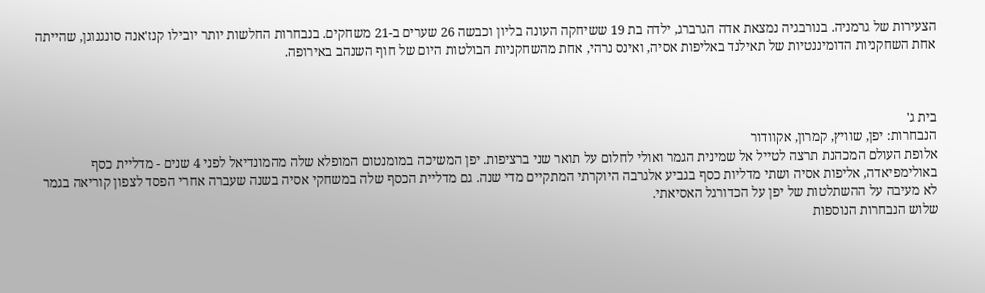הצעירות של גרמניה. בנורבגיה נמצאת אדה הגרברג, ילדה בת 19 ששיחקה העונה בליון וכבשה 26 שערים ב-21 משחקים. בנבחרות החלשות יותר יובילו קנז'אנה סונגנוגן, שהייתה אחת השחקניות הדומיננטיות של תאילנד באליפות אסיה, ואינס נרהי, אחת מהשחקניות הבולטות היום של חוף השנהב באירופה.



בית ג'
הנבחרות: יפן, שוויץ, קמרון, אקוודור
אלופת העולם המכהנת תרצה לטייל אל שמינית הגמר ואולי לחלום על תואר שני ברציפות. יפן המשיכה במומנטום המופלא שלה מהמונדיאל לפני 4 שנים - מדליית כסף באולימפיאדה, אליפות אסיה ושתי מדליות כסף בגביע אלגרבה היוקרתי המתקיים מדי שנה. גם מדליית הכסף שלה במשחקי אסיה בשנה שעברה אחרי הפסד לצפון קוריאה בגמר לא מעיבה על ההשתלטות של יפן על הכדורגל האסיאתי.
שלוש הנבחרות הנוספות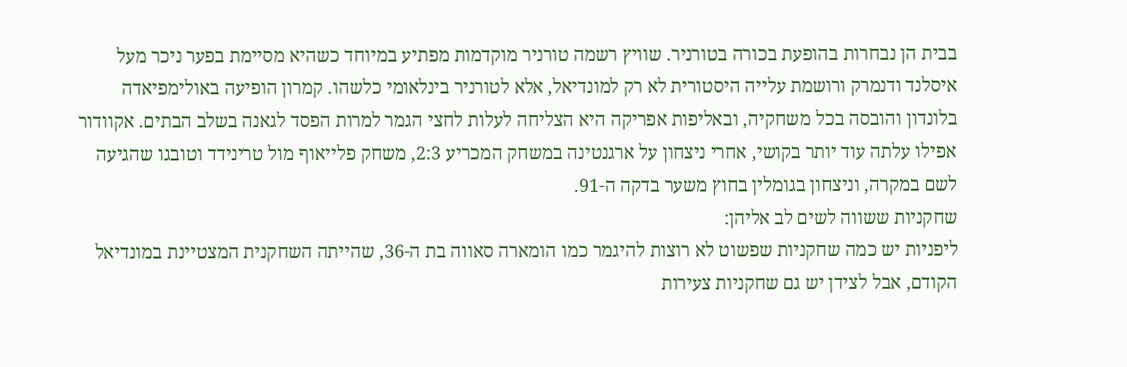בבית הן נבחרות בהופעת בכורה בטורניר. שוויץ רשמה טורניר מוקדמות מפתיע במיוחד כשהיא מסיימת בפער ניכר מעל איסלנד ודנמרק ורושמת עלייה היסטורית לא רק למונדיאל, אלא לטורניר בינלאומי כלשהו. קמרון הופיעה באולימפיאדה בלונדון והובסה בכל משחקיה, ובאליפות אפריקה היא הצליחה לעלות לחצי הגמר למרות הפסד לגאנה בשלב הבתים. אקוודור אפילו עלתה עוד יותר בקושי, אחרי ניצחון על ארגנטינה במשחק המכריע 2:3, משחק פלייאוף מול טרינידד וטובגו שהגיעה לשם במקרה, וניצחון בגומלין בחוץ משער בדקה ה-91.
שחקניות ששווה לשים לב אליהן:
ליפניות יש כמה שחקניות שפשוט לא רוצות להיגמר כמו הומארה סאווה בת ה-36, שהייתה השחקנית המצטיינת במונדיאל הקודם, אבל לצידן יש גם שחקניות צעירות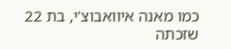כמו מאנה איוואבוצ'י, בת 22 שזכתה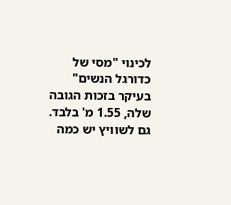לכינוי "מסי של כדורגל הנשים" בעיקר בזכות הגובה שלה, 1.55 מ' בלבד. גם לשוויץ יש כמה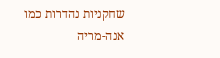שחקניות נהדרות כמו אנה-מריה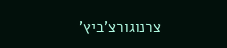צרנוגורצ'ביץ'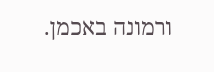ורמונה באכמן.